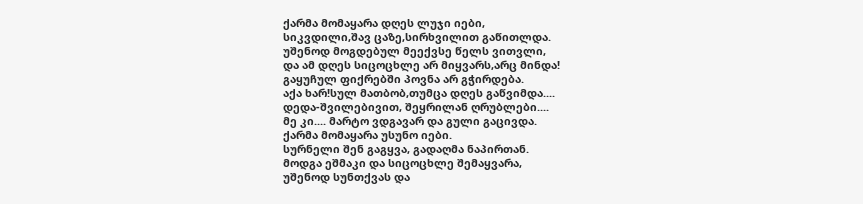ქარმა მომაყარა დღეს ლუჯი იები,
სიკვდილი,შავ ცაზე,სირხვილით გაწითლდა.
უშენოდ მოგდებულ მეექვსე წელს ვითვლი,
და ამ დღეს სიცოცხლე არ მიყვარს,არც მინდა!
გაყუჩულ ფიქრებში პოვნა არ გჭირდება.
აქა ხარ!სულ მათბობ,თუმცა დღეს გაწვიმდა....
დედა-შვილებივით, შეყრილან ღრუბლები....
მე კი.... მარტო ვდგავარ და გული გაცივდა.
ქარმა მომაყარა უსუნო იები.
სურნელი შენ გაგყვა, გადაღმა ნაპირთან.
მოდგა ეშმაკი და სიცოცხლე შემაყვარა,
უშენოდ სუნთქვას და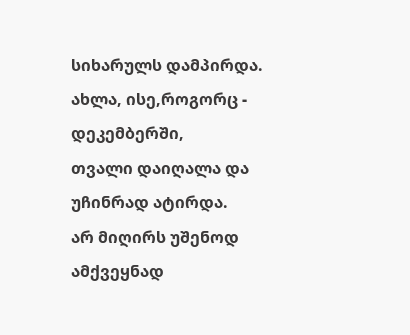სიხარულს დამპირდა.
ახლა, ისე,როგორც - დეკემბერში,
თვალი დაიღალა და უჩინრად ატირდა.
არ მიღირს უშენოდ ამქვეყნად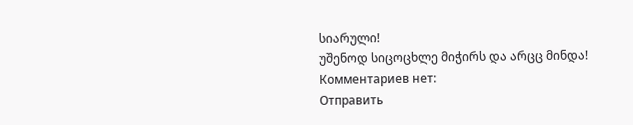სიარული!
უშენოდ სიცოცხლე მიჭირს და არცც მინდა!
Комментариев нет:
Отправить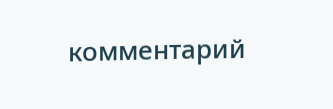комментарий